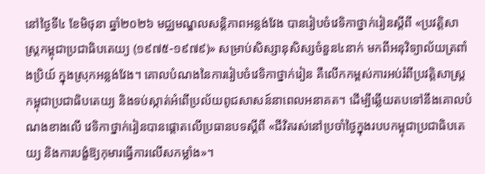នៅថ្ងៃទី៤ ខែមិថុនា ឆ្នាំ២០២៦ មជ្ឈមណ្ឌលសន្ដិភាពអន្លង់វែង បានរៀបចំវេទិកាថ្នាក់រៀនស្ដីពី «ប្រវត្ដិសាស្រ្ដកម្ពុជាប្រជាធិបតេយ្យ (១៩៧៥-១៩៧៩)» សម្រាប់សិស្សានុសិស្សចំនួន៤នាក់ មកពីអនុវិទ្យាល័យត្រពាំងប្រិយ៍ ក្នុងស្រុកអន្លង់វែង។ គោលបំណងនៃការរៀបចំវេទិកាថ្នាក់រៀន គឺលើកកម្ពស់ការអប់រំពីប្រវត្ដិសាស្ដ្រកម្ពុជាប្រជាធិបតេយ្យ និងទប់ស្កាត់អំពើប្រល័យពូជសាសន៍នាពេលអនាគត។ ដើម្បីឆ្លើយតបទៅនឹងគោលបំណងខាងលើ វេទិកាថ្នាក់រៀនបានផ្តោតលើប្រធានបទស្ដីពី «ជីវិតរស់នៅប្រចាំថ្ងៃក្នុងរបបកម្ពុជាប្រជាធិបតេយ្យ និងការបង្ខំឱ្យកុមារធ្វើការលើសកម្លាំង»។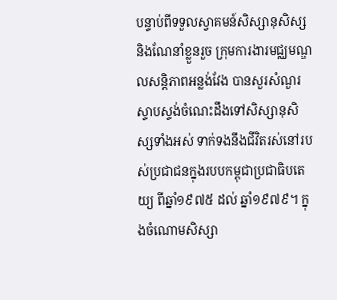បន្ទាប់ពីទទួលស្វាគមន៍សិស្សានុសិស្ស និងណែនាំខ្លួនរួច ក្រុមការងារមជ្ឈមណ្ឌលសន្តិភាពអន្លង់វែង បានសួរសំណួរស្ទាបស្ទង់ចំណេះដឹងទៅសិស្សានុសិស្សទាំងអស់ ទាក់ទងនឹងជីវិតរស់នៅរបស់ប្រជាជនក្នុងរបបកម្ពុជាប្រជាធិបតេយ្យ ពីឆ្នាំ១៩៧៥ ដល់ ឆ្នាំ១៩៧៩។ ក្នុងចំណោមសិស្សា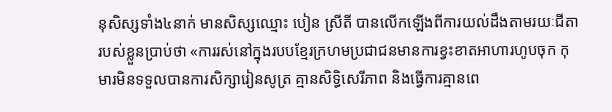នុសិស្សទាំង៤នាក់ មានសិស្សឈ្មោះ បៀន ស្រីតី បានលើកឡើងពីការយល់ដឹងតាមរយៈជីតារបស់ខ្លួនប្រាប់ថា «ការរស់នៅក្នុងរបបខ្មែរក្រហមប្រជាជនមានការខ្វះខាតអាហារហូបចុក កុមារមិនទទួលបានការសិក្សារៀនសូត្រ គ្មានសិទ្ធិសេរីភាព និងធ្វើការគ្មានពេ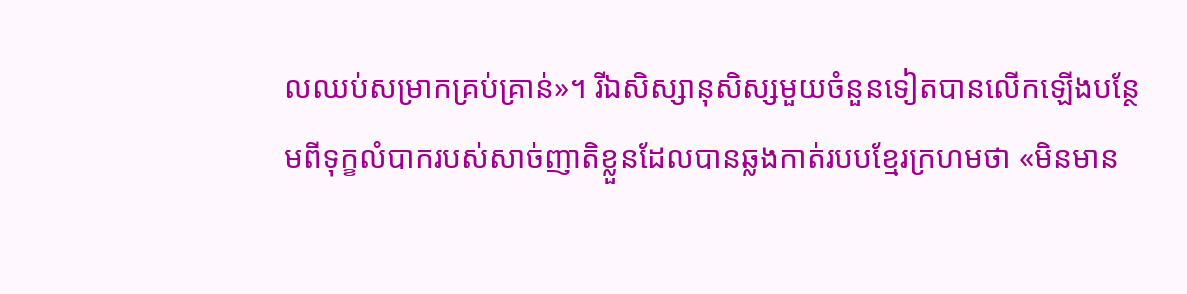លឈប់សម្រាកគ្រប់គ្រាន់»។ រីឯសិស្សានុសិស្សមួយចំនួនទៀតបានលើកឡើងបន្ថែមពីទុក្ខលំបាករបស់សាច់ញាតិខ្លួនដែលបានឆ្លងកាត់របបខ្មែរក្រហមថា «មិនមាន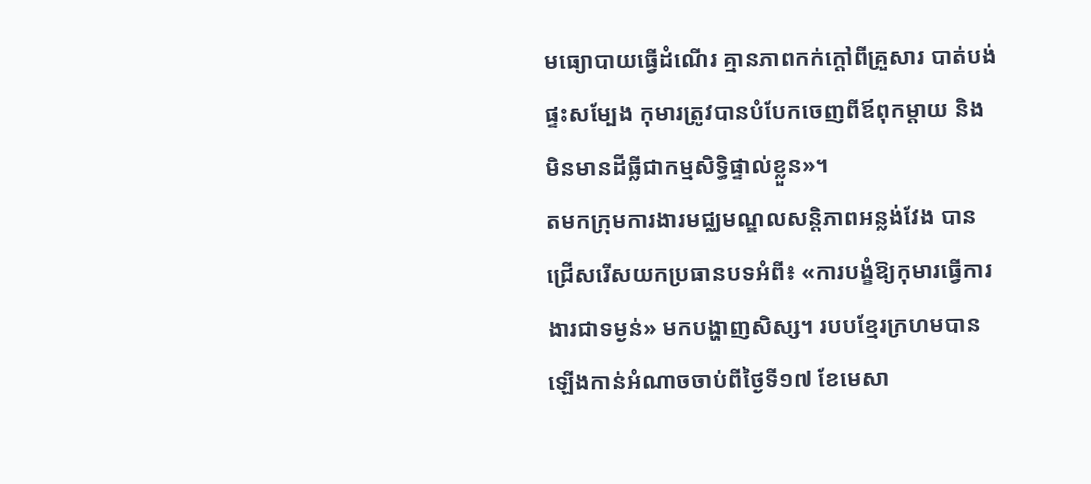មធ្យោបាយធ្វើដំណើរ គ្មានភាពកក់ក្ដៅពីគ្រួសារ បាត់បង់ផ្ទះសម្បែង កុមារត្រូវបានបំបែកចេញពីឪពុកម្ដាយ និងមិនមានដីធ្លីជាកម្មសិទ្ធិផ្ទាល់ខ្លួន»។
តមកក្រុមការងារមជ្ឈមណ្ឌលសន្ដិភាពអន្លង់វែង បានជ្រើសរើសយកប្រធានបទអំពី៖ «ការបង្ខំឱ្យកុមារធ្វើការងារជាទម្ងន់» មកបង្ហាញសិស្ស។ របបខ្មែរក្រហមបានឡើងកាន់អំណាចចាប់ពីថ្ងៃទី១៧ ខែមេសា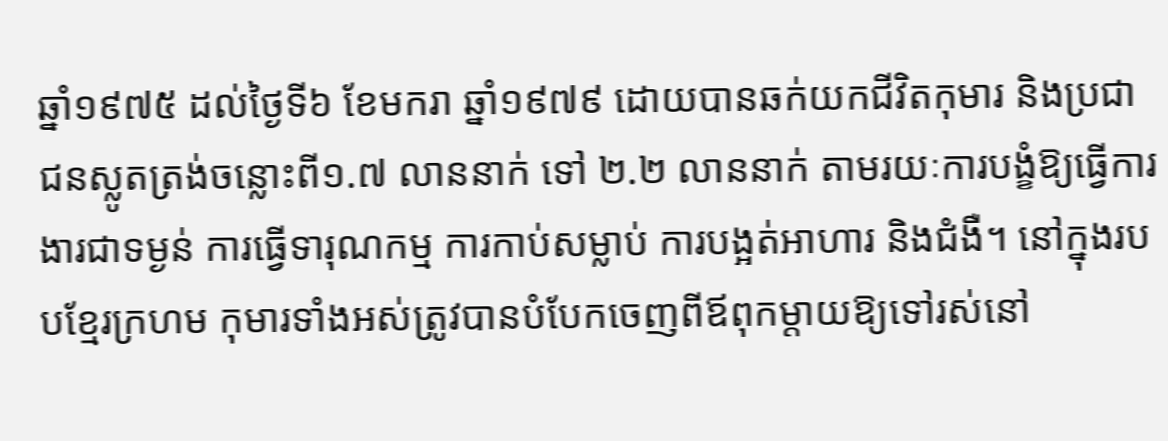ឆ្នាំ១៩៧៥ ដល់ថ្ងៃទី៦ ខែមករា ឆ្នាំ១៩៧៩ ដោយបានឆក់យកជីវិតកុមារ និងប្រជាជនស្លូតត្រង់ចន្លោះពី១.៧ លាននាក់ ទៅ ២.២ លាននាក់ តាមរយៈការបង្ខំឱ្យធ្វើការងារជាទម្ងន់ ការធ្វើទារុណកម្ម ការកាប់សម្លាប់ ការបង្អត់អាហារ និងជំងឺ។ នៅក្នុងរបបខ្មែរក្រហម កុមារទាំងអស់ត្រូវបានបំបែកចេញពីឪពុកម្តាយឱ្យទៅរស់នៅ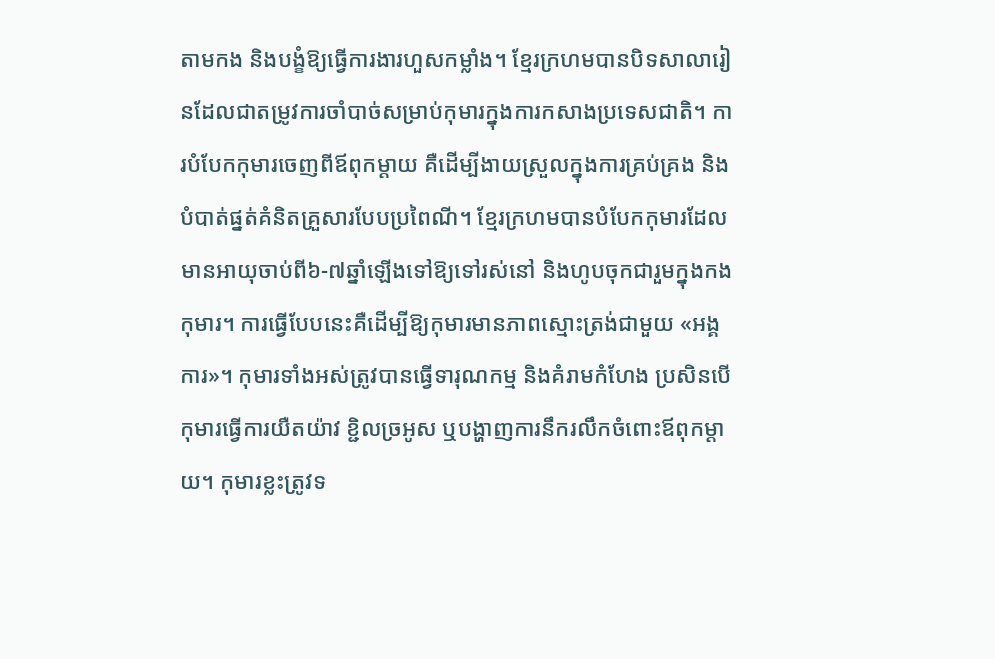តាមកង និងបង្ខំឱ្យធ្វើការងារហួសកម្លាំង។ ខ្មែរក្រហមបានបិទសាលារៀនដែលជាតម្រូវការចាំបាច់សម្រាប់កុមារក្នុងការកសាងប្រទេសជាតិ។ ការបំបែកកុមារចេញពីឪពុកម្ដាយ គឺដើម្បីងាយស្រួលក្នុងការគ្រប់គ្រង និងបំបាត់ផ្នត់គំនិតគ្រួសារបែបប្រពៃណី។ ខ្មែរក្រហមបានបំបែកកុមារដែលមានអាយុចាប់ពី៦-៧ឆ្នាំឡើងទៅឱ្យទៅរស់នៅ និងហូបចុកជារួមក្នុងកងកុមារ។ ការធ្វើបែបនេះគឺដើម្បីឱ្យកុមារមានភាពស្មោះត្រង់ជាមួយ «អង្គការ»។ កុមារទាំងអស់ត្រូវបានធ្វើទារុណកម្ម និងគំរាមកំហែង ប្រសិនបើកុមារធ្វើការយឺតយ៉ាវ ខ្ជិលច្រអូស ឬបង្ហាញការនឹករលឹកចំពោះឪពុកម្តាយ។ កុមារខ្លះត្រូវទ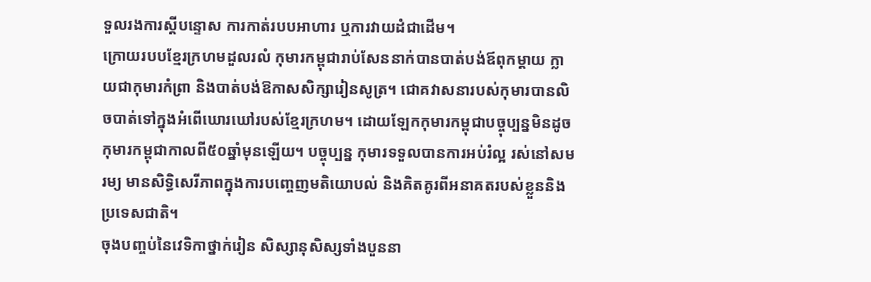ទួលរងការស្តីបន្ទោស ការកាត់របបអាហារ ឬការវាយដំជាដើម។
ក្រោយរបបខ្មែរក្រហមដួលរលំ កុមារកម្ពុជារាប់សែននាក់បានបាត់បង់ឪពុកម្តាយ ក្លាយជាកុមារកំព្រា និងបាត់បង់ឱកាសសិក្សារៀនសូត្រ។ ជោគវាសនារបស់កុមារបានលិចបាត់ទៅក្នុងអំពើឃោរឃៅរបស់ខ្មែរក្រហម។ ដោយឡែកកុមារកម្ពុជាបច្ចុប្បន្នមិនដូចកុមារកម្ពុជាកាលពី៥០ឆ្នាំមុនឡើយ។ បច្ចុប្បន្ន កុមារទទួលបានការអប់រំល្អ រស់នៅសមរម្យ មានសិទ្ធិសេរីភាពក្នុងការបញ្ចេញមតិយោបល់ និងគិតគូរពីអនាគតរបស់ខ្លួននិងប្រទេសជាតិ។
ចុងបញ្ចប់នៃវេទិកាថ្នាក់រៀន សិស្សានុសិស្សទាំងបួននា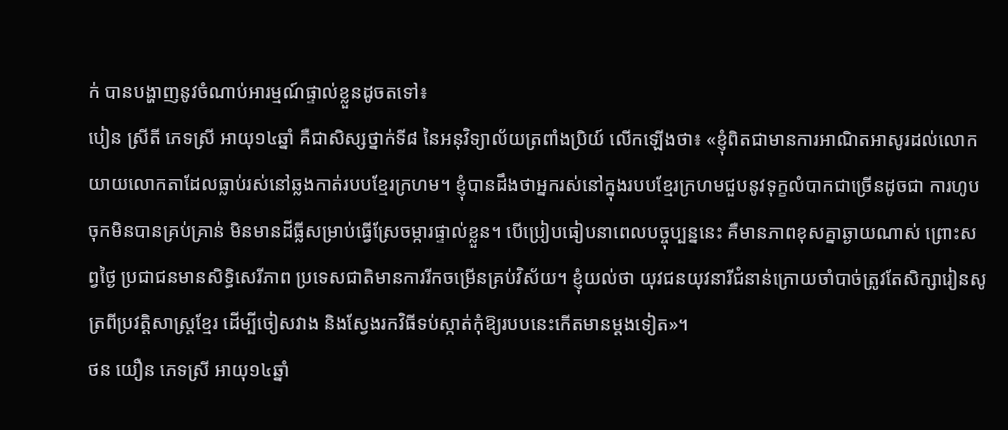ក់ បានបង្ហាញនូវចំណាប់អារម្មណ៍ផ្ទាល់ខ្លួនដូចតទៅ៖
បៀន ស្រីតី ភេទស្រី អាយុ១៤ឆ្នាំ គឺជាសិស្សថ្នាក់ទី៨ នៃអនុវិទ្យាល័យត្រពាំងប្រិយ៍ លើកឡើងថា៖ «ខ្ញុំពិតជាមានការអាណិតអាសូរដល់លោកយាយលោកតាដែលធ្លាប់រស់នៅឆ្លងកាត់របបខ្មែរក្រហម។ ខ្ញុំបានដឹងថាអ្នករស់នៅក្នុងរបបខ្មែរក្រហមជួបនូវទុក្ខលំបាកជាច្រើនដូចជា ការហូបចុកមិនបានគ្រប់គ្រាន់ មិនមានដីធ្លីសម្រាប់ធ្វើស្រែចម្ការផ្ទាល់ខ្លួន។ បើប្រៀបធៀបនាពេលបច្ចុប្បន្ននេះ គឺមានភាពខុសគ្នាឆ្ងាយណាស់ ព្រោះសព្វថ្ងៃ ប្រជាជនមានសិទ្ធិសេរីភាព ប្រទេសជាតិមានការរីកចម្រើនគ្រប់វិស័យ។ ខ្ញុំយល់ថា យុវជនយុវនារីជំនាន់ក្រោយចាំបាច់ត្រូវតែសិក្សារៀនសូត្រពីប្រវត្តិសាស្រ្តខ្មែរ ដើម្បីចៀសវាង និងស្វែងរកវិធីទប់ស្កាត់កុំឱ្យរបបនេះកើតមានម្ដងទៀត»។
ថន យឿន ភេទស្រី អាយុ១៤ឆ្នាំ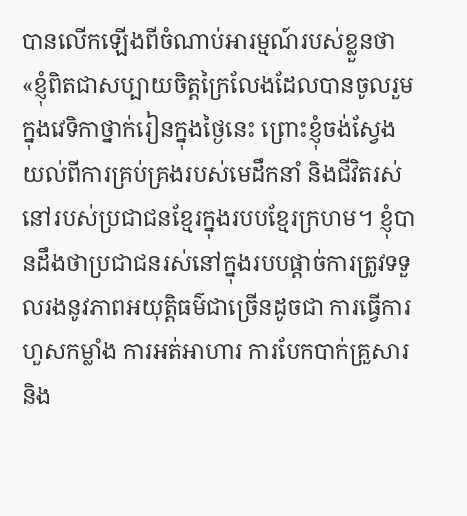បានលើកឡើងពីចំណាប់អារម្មណ៍របស់ខ្លួនថា «ខ្ញុំពិតជាសប្បាយចិត្តក្រៃលែងដែលបានចូលរួមក្នុងវេទិកាថ្នាក់រៀនក្នុងថ្ងៃនេះ ព្រោះខ្ញុំចង់ស្វែងយល់ពីការគ្រប់គ្រងរបស់មេដឹកនាំ និងជីវិតរស់នៅរបស់ប្រជាជនខ្មែរក្នុងរបបខ្មែរក្រហម។ ខ្ញុំបានដឹងថាប្រជាជនរស់នៅក្នុងរបបផ្ដាច់ការត្រូវទទួលរងនូវភាពអយុត្តិធម៌ជាច្រើនដូចជា ការធ្វើការហួសកម្លាំង ការអត់អាហារ ការបែកបាក់គ្រួសារ និង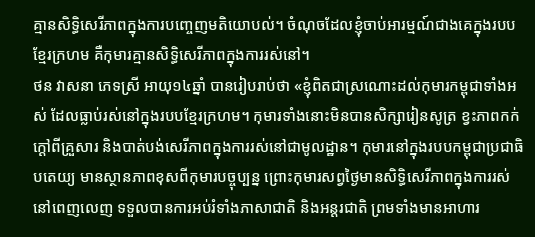គ្មានសិទ្ធិសេរីភាពក្នុងការបញ្ចេញមតិយោបល់។ ចំណុចដែលខ្ញុំចាប់អារម្មណ៍ជាងគេក្នុងរបបខ្មែរក្រហម គឺកុមារគ្មានសិទ្ធិសេរីភាពក្នុងការរស់នៅ។
ថន វាសនា ភេទស្រី អាយុ១៤ឆ្នាំ បានរៀបរាប់ថា «ខ្ញុំពិតជាស្រណោះដល់កុមារកម្ពុជាទាំងអស់ ដែលធ្លាប់រស់នៅក្នុងរបបខ្មែរក្រហម។ កុមារទាំងនោះមិនបានសិក្សារៀនសូត្រ ខ្វះភាពកក់ក្ដៅពីគ្រួសារ និងបាត់បង់សេរីភាពក្នុងការរស់នៅជាមូលដ្ឋាន។ កុមារនៅក្នុងរបបកម្ពុជាប្រជាធិបតេយ្យ មានស្ថានភាពខុសពីកុមារបច្ចុប្បន្ន ព្រោះកុមារសព្វថ្ងៃមានសិទ្ធិសេរីភាពក្នុងការរស់នៅពេញលេញ ទទួលបានការអប់រំទាំងភាសាជាតិ និងអន្តរជាតិ ព្រមទាំងមានអាហារ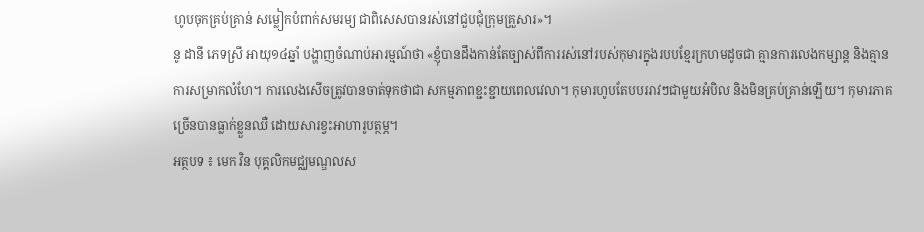ហូបចុកគ្រប់គ្រាន់ សម្លៀកបំពាក់សមរម្យ ជាពិសេសបានរស់នៅជួបជុំក្រុមគ្រួសារ»។
នូ ដានី ភេទស្រី អាយុ១៤ឆ្នាំ បង្ហាញចំណាប់អារម្មណ៍ថា «ខ្ញុំបានដឹងកាន់តែច្បាស់ពីការរស់នៅរបស់កុមារក្នុងរបបខ្មែរក្រហមដូចជា គ្មានការលេងកម្សាន្ត និងគ្មានការសម្រាកលំហែ។ ការលេងសើចត្រូវបានចាត់ទុកថាជា សកម្មភាពខ្ជះខ្ជាយពេលវេលា។ កុមារហូបតែបបររាវៗជាមួយអំបិល និងមិនគ្រប់គ្រាន់ឡើយ។ កុមារភាគច្រើនបានធ្លាក់ខ្លួនឈឺ ដោយសារខ្វះអាហារូបត្ថម្ភ។
អត្ថបទ ៖ មេក វិន បុគ្គលិកមជ្ឈមណ្ឌលស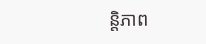ន្តិភាព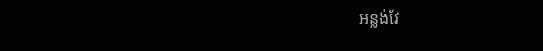អន្លង់វែ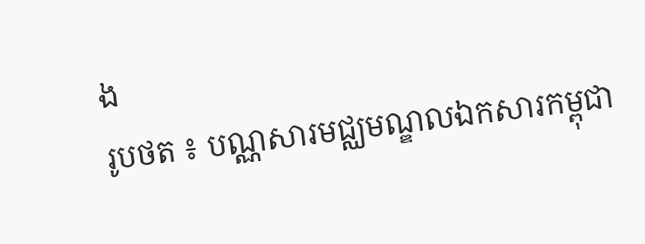ង
រូបថត ៖ បណ្ណសារមជ្ឈមណ្ឌលឯកសារកម្ពុជា